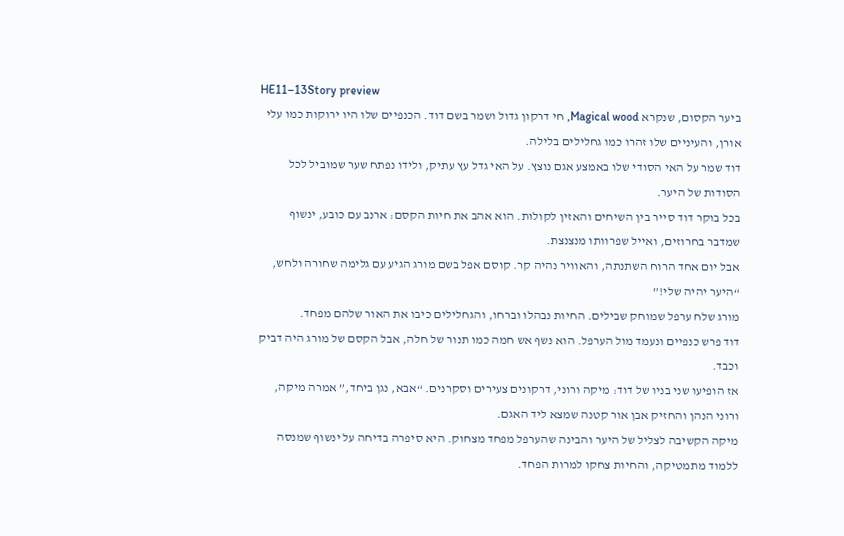HE11–13Story preview
ביער הקסום, שנקרא Magical wood, חי דרקון גדול ושמר בשם דוד. הכנפיים שלו היו ירוקות כמו עלי אורן, והעיניים שלו זהרו כמו גחלילים בלילה.
דוד שמר על האי הסודי שלו באמצע אגם נוצץ. על האי גדל עץ עתיק, ולידו נפתח שער שמוביל לכל הסודות של היער.
בכל בוקר דוד סייר בין השיחים והאזין לקולות. הוא אהב את חיות הקסם: ארנב עם כובע, ינשוף שמדבר בחרוזים, ואייל שפרוותו מנצנצת.
אבל יום אחד הרוח השתנתה, והאוויר נהיה קר. קוסם אפל בשם מורג הגיע עם גלימה שחורה ולחש, “היער יהיה שלי!”
מורג שלח ערפל שמוחק שבילים. החיות נבהלו וברחו, והגחלילים כיבו את האור שלהם מפחד.
דוד פרש כנפיים ונעמד מול הערפל. הוא נשף אש חמה כמו תנור של חלה, אבל הקסם של מורג היה דביק וכבד.
אז הופיעו שני בניו של דוד: מיקה ורוני, דרקונים צעירים וסקרנים. “אבא, נגן ביחד,” אמרה מיקה, ורוני הנהן והחזיק אבן אור קטנה שמצא ליד האגם.
מיקה הקשיבה לצליל של היער והבינה שהערפל מפחד מצחוק. היא סיפרה בדיחה על ינשוף שמנסה ללמוד מתמטיקה, והחיות צחקו למרות הפחד.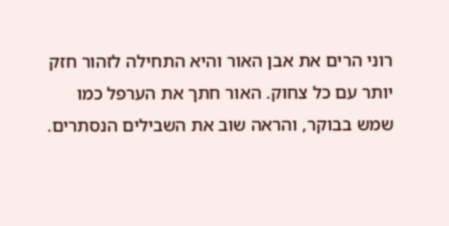רוני הרים את אבן האור והיא התחילה לזהור חזק יותר עם כל צחוק. האור חתך את הערפל כמו שמש בבוקר, והראה שוב את השבילים הנסתרים.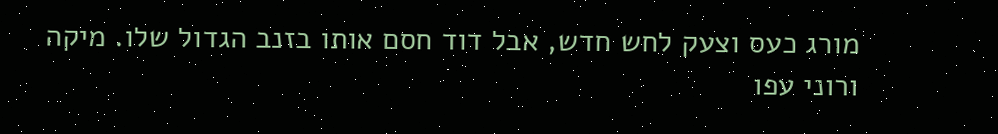מורג כעס וצעק לחש חדש, אבל דוד חסם אותו בזנב הגדול שלו. מיקה ורוני עפו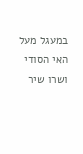במעגל מעל האי הסודי ושרו שיר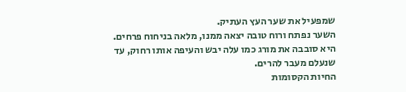שמפעיל את שער העץ העתיק.
השער נפתח ורוח טובה יצאה ממנו, מלאה בניחוח פרחים. היא סובבה את מורג כמו עלה יבש והעיפה אותו רחוק, עד שנעלם מעבר להרים.
החיות הקסומות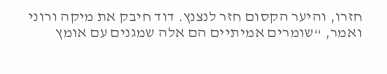חזרו, והיער הקסום חזר לנצנץ. דוד חיבק את מיקה ורוני ואמר, “שומרים אמיתיים הם אלה שמגנים עם אומץ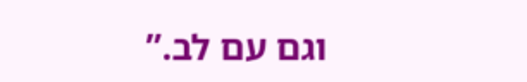וגם עם לב.”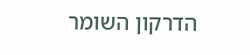הדרקון השומר